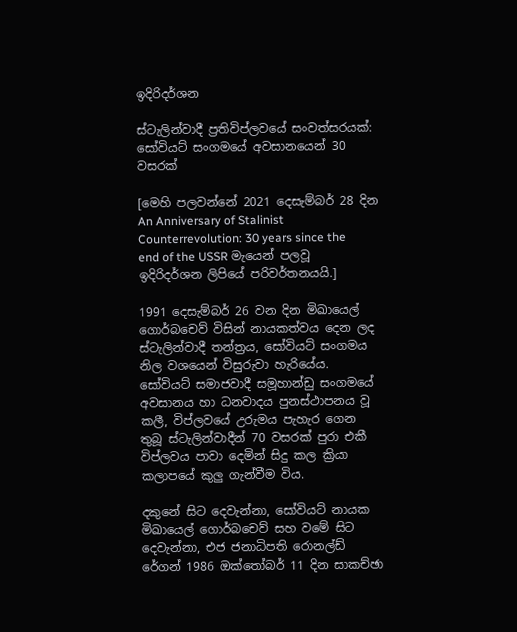ඉදිරිදර්ශන

ස්ටැලින්වාදී ප්‍රතිවිප්ලවයේ සංවත්සරයක්: සෝවියට් සංගමයේ අවසානයෙන් 30 වසරක්

[මෙහි පලවන්නේ 2021 දෙසැම්බර් 28 දින An Anniversary of Stalinist Counterrevolution: 30 years since the end of the USSR මැයෙන් පලවූ ඉදිරිදර්ශන ලිපියේ පරිවර්තනයයි.]

1991 දෙසැම්බර් 26 වන දින මිඛායෙල් ගොර්බචෙව් විසින් නායකත්වය දෙන ලද ස්ටැලින්වාදී තන්ත්‍රය, සෝවියට් සංගමය නිල වශයෙන් විසුරුවා හැරියේය. සෝවියට් සමාජවාදී සමූහාන්ඩු සංගමයේ අවසානය හා ධනවාදය පුනස්ථාපනය වූ කලී, විප්ලවයේ උරුමය පැහැර ගෙන තුබූ ස්ටැලින්වාදීන් 70 වසරක් පුරා එකී විප්ලවය පාවා දෙමින් සිදු කල ක්‍රියා කලාපයේ කුලු ගැන්වීම විය.

දකුනේ සිට දෙවැන්නා, සෝවියට් නායක මිඛායෙල් ගොර්බචෙව් සහ වමේ සිට දෙවැන්නා, එජ ජනාධිපති රොනල්ඩ් රේගන් 1986 ඔක්තෝබර් 11 දින සාකච්ඡා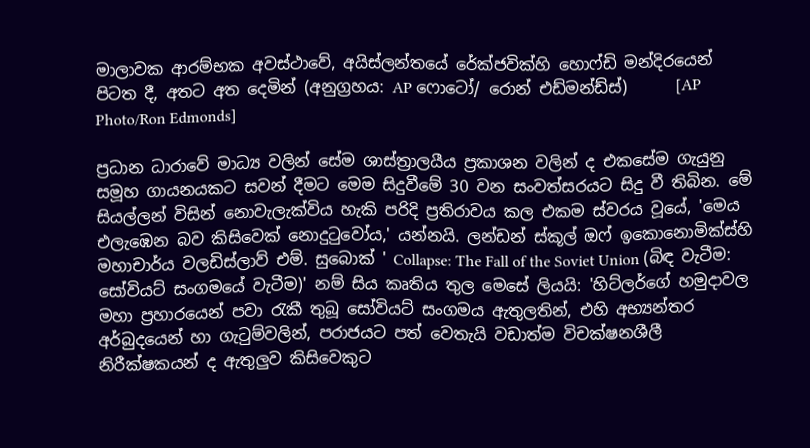මාලාවක ආරම්භක අවස්ථාවේ, අයිස්ලන්තයේ රේක්ජවික්හි හොෆ්ඩි මන්දිරයෙන් පිටත දී, අතට අත දෙමින් (අනුග්‍රහය: AP ෆොටෝ/ රොන් එඩ්මන්ඩ්ස්)      [AP Photo/Ron Edmonds]

ප්‍රධාන ධාරාවේ මාධ්‍ය වලින් සේම ශාස්ත්‍රාලයීය ප්‍රකාශන වලින් ද එකසේම ගැයුනු සමූහ ගායනයකට සවන් දීමට මෙම සිදුවීමේ 30 වන සංවත්සරයට සිදු වී තිබින. මේ සියල්ලන් විසින් නොවැලැක්විය හැකි පරිදි ප්‍රතිරාවය කල එකම ස්වරය වූයේ, 'මෙය එලැඹෙන බව කිසිවෙක් නොදුටුවෝය,' යන්නයි. ලන්ඩන් ස්කූල් ඔෆ් ඉකොනොමික්ස්හි මහාචාර්ය වලඩිස්ලාව් එම්. සුබොක් ' Collapse: The Fall of the Soviet Union (බිඳ වැටීම: සෝවියට් සංගමයේ වැටීම)' නම් සිය කෘතිය තුල මෙසේ ලියයි: 'හිට්ලර්ගේ හමුදාවල මහා ප්‍රහාරයෙන් පවා රැකී තුබූ සෝවියට් සංගමය ඇතුලතින්, එහි අභ්‍යන්තර අර්බුදයෙන් හා ගැටුම්වලින්, පරාජයට පත් වෙතැයි වඩාත්ම විචක්ෂනශීලී නිරීක්ෂකයන් ද ඇතුලුව කිසිවෙකුට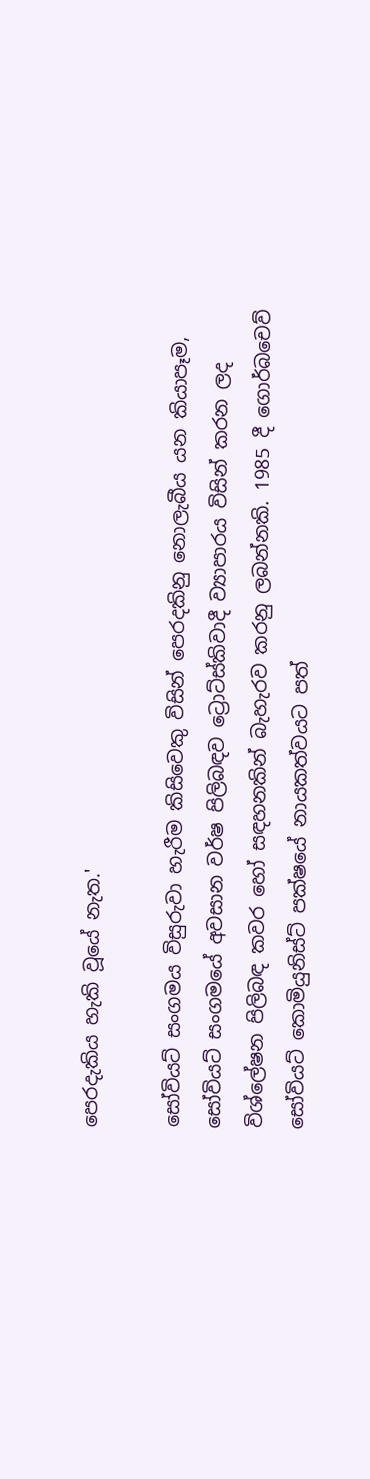පෙරදැකිය හැකි වූයේ නැත.'

සෝවියට් සංගමය විසුරුවා හැරීම කිසිවෙකු විසින් පෙරදකිනු නොලැබීය යන කියාපෑම, සෝවියට් සංගමයේ අවසාන වර්ෂ පිලිබඳව ට්‍රොට්ස්කිවාදී ව්‍යාපාරය විසින් කරන ලද විශ්ලේෂන පිලිබඳ කවර හෝ සඳහනකින් බැහැරව කරනු ලබන්නකි. 1985 දී ගොර්බචෙව් සෝවියට් කොමියුනිස්ට් පක්ෂයේ නායකත්වයට පත්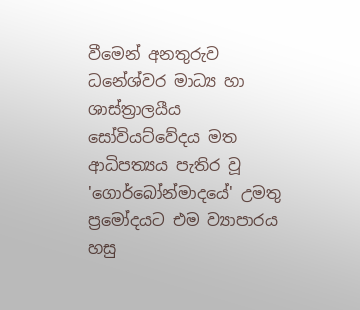වීමෙන් අනතුරුව ධනේශ්වර මාධ්‍ය හා ශාස්ත්‍රාලයීය සෝවියට්වේදය මත ආධිපත්‍යය පැතිර වූ 'ගොර්බෝන්මාදයේ' උමතු ප්‍රමෝදයට එම ව්‍යාපාරය හසු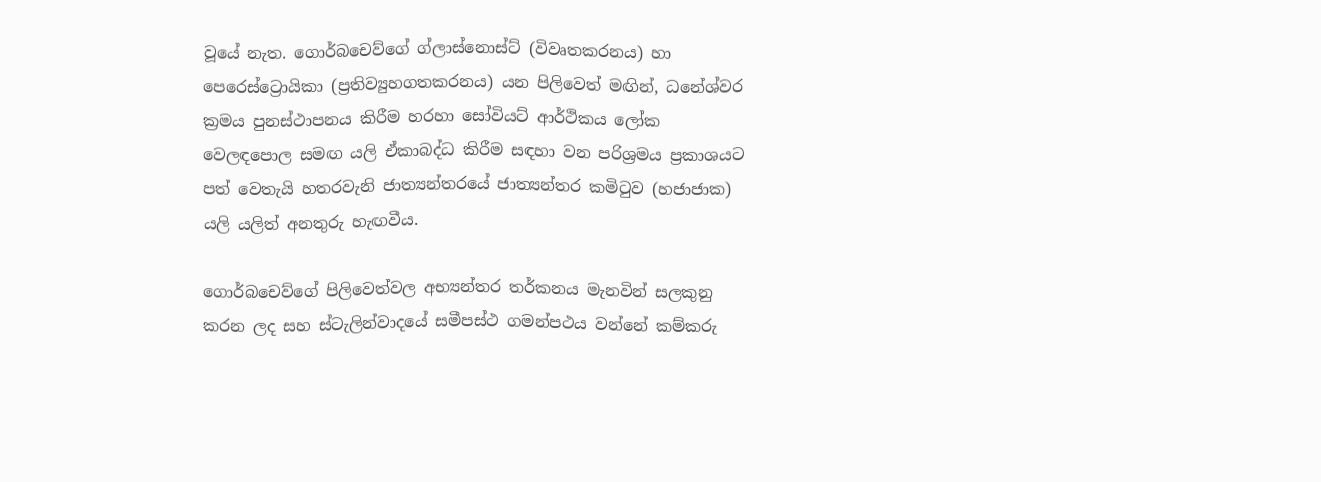වූයේ නැත. ගොර්බචෙව්ගේ ග්ලාස්නොස්ට් (විවෘතකරනය) හා පෙරෙස්ට්‍රොයිකා (ප්‍රතිව්‍යුහගතකරනය) යන පිලිවෙත් මඟින්, ධනේශ්වර ක්‍රමය පුනස්ථාපනය කිරීම හරහා සෝවියට් ආර්ථිකය ලෝක වෙලඳපොල සමඟ යලි ඒකාබද්ධ කිරීම සඳහා වන පරිශ්‍රමය ප්‍රකාශයට පත් වෙතැයි හතරවැනි ජාත්‍යන්තරයේ ජාත්‍යන්තර කමිටුව (හජාජාක) යලි යලිත් අනතුරු හැඟවීය.

ගොර්බචෙව්ගේ පිලිවෙත්වල අභ්‍යන්තර තර්කනය මැනවින් සලකුනු කරන ලද සහ ස්ටැලින්වාදයේ සමීපස්ථ ගමන්පථය වන්නේ කම්කරු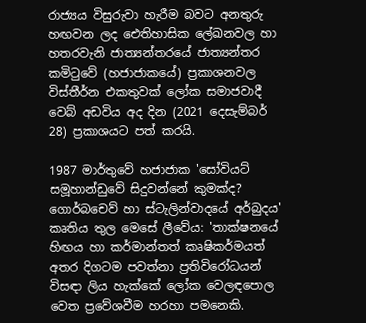රාජ්‍යය විසුරුවා හැරීම බවට අනතුරු හඟවන ලද ඓතිහාසික ලේඛනවල හා හතරවැනි ජාත්‍යන්තරයේ ජාත්‍යන්තර කමිටුවේ (හජාජාකයේ) ප්‍රකාශනවල විස්තීර්න එකතුවක් ලෝක සමාජවාදී වෙබ් අඩවිය අද දින (2021 දෙසැම්බර් 28) ප්‍රකාශයට පත් කරයි.

1987 මාර්තුවේ හජාජාක 'සෝවියට් සමූහාන්ඩුවේ සිදුවන්නේ කුමක්ද? ගොර්බචෙව් හා ස්ටැලින්වාදයේ අර්බුදය' කෘතිය තුල මෙසේ ලීවේය: 'තාක්ෂනයේ හිඟය හා කර්මාන්තත් කෘෂිකර්මයත් අතර දිගටම පවත්නා ප්‍රතිවිරෝධයන් විසඳා ලිය හැක්කේ ලෝක වෙලඳපොල වෙත ප්‍රවේශවීම හරහා පමනෙකි.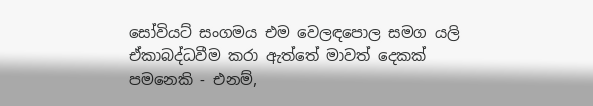සෝවියට් සංගමය එම වෙලඳපොල සමග යලි ඒකාබද්ධවීම කරා ඇත්තේ මාවත් දෙකක් පමනෙකි - එනම්,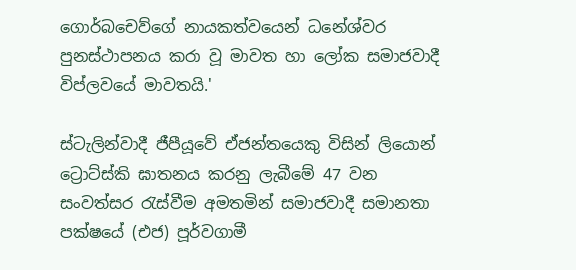ගොර්බචෙව්ගේ නායකත්වයෙන් ධනේශ්වර පුනස්ථාපනය කරා වූ මාවත හා ලෝක සමාජවාදී විප්ලවයේ මාවතයි.'

ස්ටැලින්වාදී ජීපීයූවේ ඒජන්තයෙකු විසින් ලියොන් ට්‍රොට්ස්කි ඝාතනය කරනු ලැබීමේ 47 වන සංවත්සර රැස්වීම අමතමින් සමාජවාදී සමානතා පක්ෂයේ (එජ) පූර්වගාමී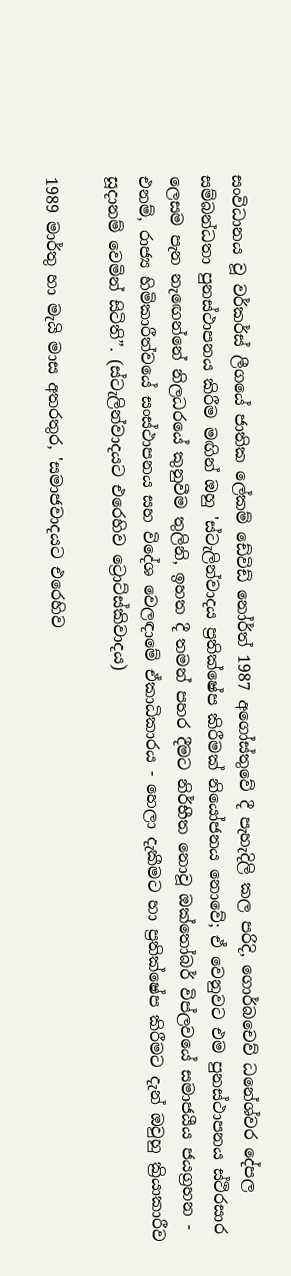සංවිධානය වූ වර්කර්ස් ලීගයේ ජාතික ලේකම් ඩේවිඩ් නෝර්ත් 1987 අගෝස්තුවේ දී පැහැදිලි කල පරිදි, ගොර්බචෙව් ධනේශ්වර දේපල සම්බන්ධතා පුනස්ථාපනය කිරීම මඟින් ඔහු 'ස්ටැලින්වාදය ප්‍රතික්ෂේප කිරීමක් නියෝජනය නොවේ; ඒ වෙනුවට එම පුනස්ථාපනය ස්ථිරසාර ලෙසම පැන නැඟෙන්නේ නිලධරයේ කුනුවීම තුලිනි, ඉහත දී තමන් පහර දීමට නිර්භීත නොවූ ඔක්තෝබර් විප්ලවයේ සමාජයීය ජයග්‍රහන - එනම්, රාජ්‍ය හිමිකාරීත්වයේ සංස්ථාපනය සහ විදේශ වෙලඳාමේ ඒකාධිකාරය - හෙලා දැකීමට හා ප්‍රතික්ෂේප කිරීමට දැන් ඔවුහු ක්‍රියාකාරීව සූදානම් වෙමින් සිටිති”. (ස්ටැලින්වාදයට එරෙහිව ට්‍රොට්ස්කිවාදය)

1989 මාර්තු හා මැයි මාස අතරතුර, 'සමාජවාදයට එරෙහිව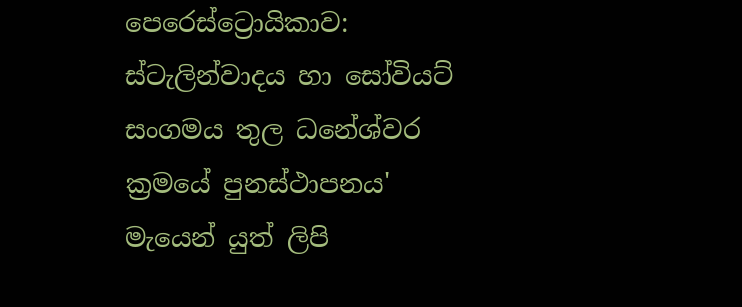පෙරෙස්ට්‍රොයිකාව: ස්ටැලින්වාදය හා සෝවියට් සංගමය තුල ධනේශ්වර ක්‍රමයේ පුනස්ථාපනය' මැයෙන් යුත් ලිපි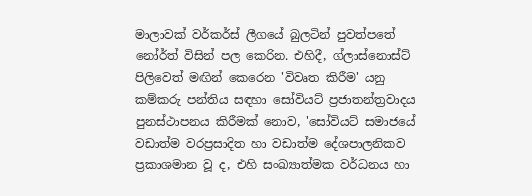මාලාවක් වර්කර්ස් ලීගයේ බුලටින් පුවත්පතේ නෝර්ත් විසින් පල කෙරින. එහිදී, ග්ලාස්නොස්ට් පිලිවෙත් මඟින් කෙරෙන 'විවෘත කිරීම' යනු කම්කරු පන්තිය සඳහා සෝවියට් ප්‍රජාතන්ත්‍රවාදය පුනස්ථාපනය කිරීමක් නොව, 'සෝවියට් සමාජයේ වඩාත්ම වරප්‍රසාදිත හා වඩාත්ම දේශපාලනිකව ප්‍රකාශමාන වූ ද, එහි සංඛ්‍යාත්මක වර්ධනය හා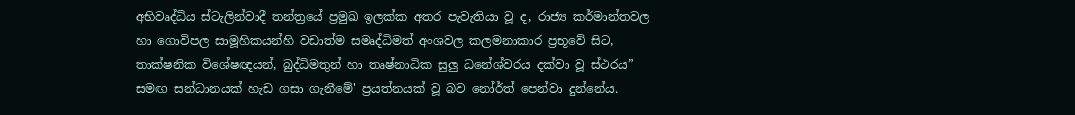අභිවෘද්ධිය ස්ටැලින්වාදී තන්ත්‍රයේ ප්‍රමුඛ ඉලක්ක අතර පැවැතියා වූ ද, රාජ්‍ය කර්මාන්තවල හා ගොවිපල සාමූහිකයන්හි වඩාත්ම සමෘද්ධිමත් අංශවල කලමනාකාර ප්‍රභූවේ සිට, තාක්ෂනික විශේෂඥයන්, බුද්ධිමතුන් හා තෘෂ්නාධික සුලු ධනේශ්වරය දක්වා වූ ස්ථරය” සමඟ සන්ධානයක් හැඩ ගසා ගැනීමේ' ප්‍රයත්නයක් වූ බව නෝර්ත් පෙන්වා දුන්නේය.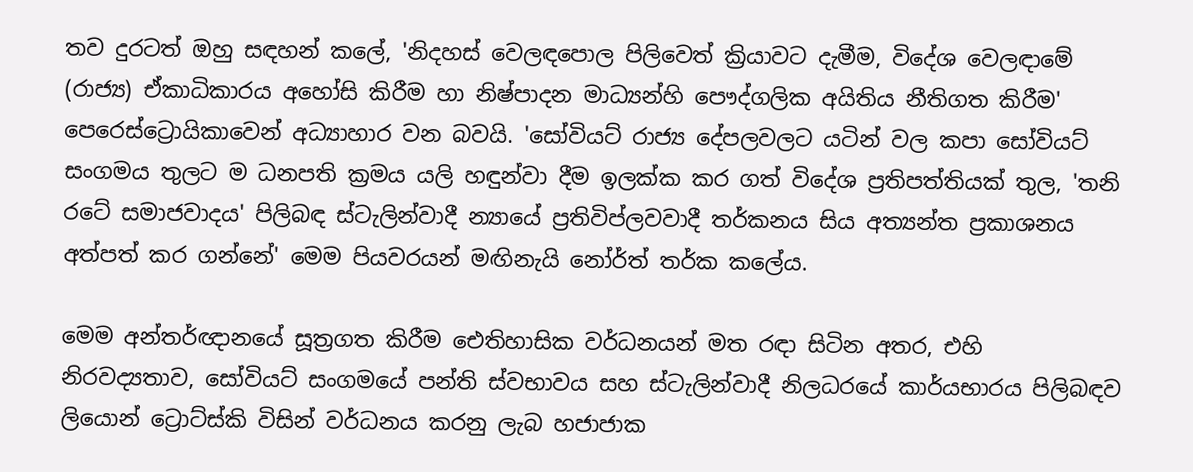තව දුරටත් ඔහු සඳහන් කලේ, 'නිදහස් වෙලඳපොල පිලිවෙත් ක්‍රියාවට දැමීම, විදේශ වෙලඳාමේ (රාජ්‍ය) ඒකාධිකාරය අහෝසි කිරීම හා නිෂ්පාදන මාධ්‍යන්හි පෞද්ගලික අයිතිය නීතිගත කිරීම' පෙරෙස්ට්‍රොයිකාවෙන් අධ්‍යාහාර වන බවයි. 'සෝවියට් රාජ්‍ය දේපලවලට යටින් වල කපා සෝවියට් සංගමය තුලට ම ධනපති ක්‍රමය යලි හඳුන්වා දීම ඉලක්ක කර ගත් විදේශ ප්‍රතිපත්තියක් තුල, 'තනි රටේ සමාජවාදය' පිලිබඳ ස්ටැලින්වාදී න්‍යායේ ප්‍රතිවිප්ලවවාදී තර්කනය සිය අත්‍යන්ත ප්‍රකාශනය අත්පත් කර ගන්නේ' මෙම පියවරයන් මඟිනැයි නෝර්ත් තර්ක කලේය.

මෙම අන්තර්ඥානයේ සූත්‍රගත කිරීම ඓතිහාසික වර්ධනයන් මත රඳා සිටින අතර, එහි නිරවද්‍යතාව, සෝවියට් සංගමයේ පන්ති ස්වභාවය සහ ස්ටැලින්වාදී නිලධරයේ කාර්යභාරය පිලිබඳව ලියොන් ට්‍රොට්ස්කි විසින් වර්ධනය කරනු ලැබ හජාජාක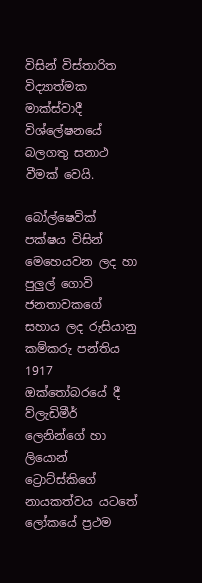විසින් විස්තාරිත විද්‍යාත්මක මාක්ස්වාදී විශ්ලේෂනයේ බලගතු සනාථ වීමක් වෙයි.

බෝල්ෂෙවික් පක්ෂය විසින් මෙහෙයවන ලද හා පුලුල් ගොවි ජනතාවකගේ සහාය ලද රුසියානු කම්කරු පන්තිය 1917 ඔක්තෝබරයේ දී ව්ලැඩිමීර් ලෙනින්ගේ හා ලියොන් ට්‍රොට්ස්කිගේ නායකත්වය යටතේ ලෝකයේ ප්‍රථම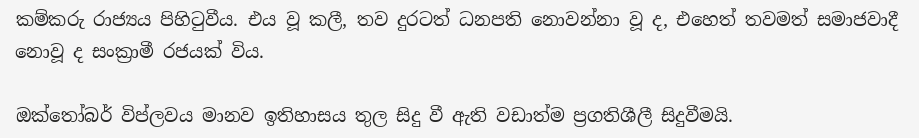කම්කරු රාජ්‍යය පිහිටුවීය. එය වූ කලී, තව දුරටත් ධනපති නොවන්නා වූ ද, එහෙත් තවමත් සමාජවාදී නොවූ ද සංක්‍රාමී රජයක් විය.

ඔක්තෝබර් විප්ලවය මානව ඉතිහාසය තුල සිදු වී ඇති වඩාත්ම ප්‍රගතිශීලී සිදුවීමයි.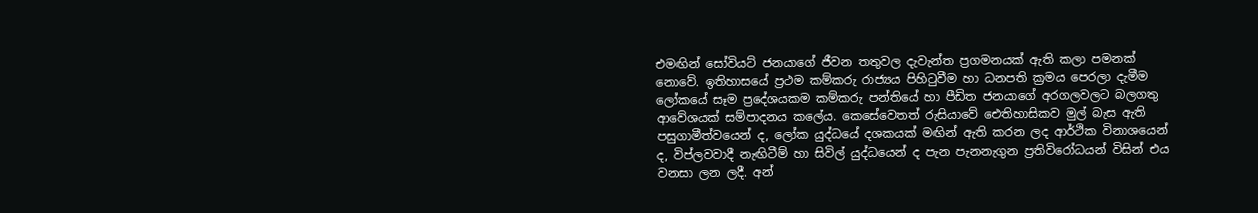එමඟින් සෝවියට් ජනයාගේ ජීවන තතුවල දැවැන්ත ප්‍රගමනයක් ඇති කලා පමනක් නොවේ. ඉතිහාසයේ ප්‍රථම කම්කරු රාජ්‍යය පිහිටුවීම හා ධනපති ක්‍රමය පෙරලා දැමීම ලෝකයේ සෑම ප්‍රදේශයකම කම්කරු පන්තියේ හා පීඩිත ජනයාගේ අරගලවලට බලගතු ආවේශයක් සම්පාදනය කලේය. කෙසේවෙතත් රුසියාවේ ඓතිහාසිකව මුල් බැස ඇති පසුගාමීත්වයෙන් ද, ලෝක යුද්ධයේ දශකයක් මඟින් ඇති කරන ලද ආර්ථික විනාශයෙන් ද, විප්ලවවාදී නැඟිටීම් හා සිවිල් යුද්ධයෙන් ද පැන පැනනැගුන ප්‍රතිවිරෝධයන් විසින් එය වනසා ලන ලදී. අන්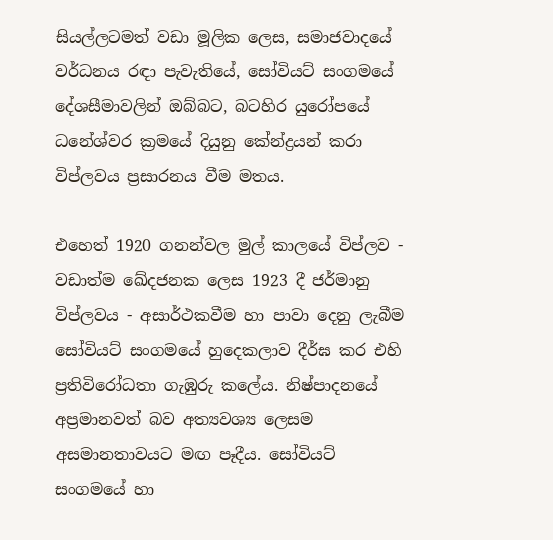සියල්ලටමත් වඩා මූලික ලෙස, සමාජවාදයේ වර්ධනය රඳා පැවැතියේ, සෝවියට් සංගමයේ දේශසීමාවලින් ඔබ්බට, බටහිර යුරෝපයේ ධනේශ්වර ක්‍රමයේ දියුනු කේන්ද්‍රයන් කරා විප්ලවය ප්‍රසාරනය වීම මතය.

එහෙත් 1920 ගනන්වල මුල් කාලයේ විප්ලව - වඩාත්ම ඛේදජනක ලෙස 1923 දී ජර්මානු විප්ලවය - අසාර්ථකවීම හා පාවා දෙනු ලැබීම සෝවියට් සංගමයේ හුදෙකලාව දීර්ඝ කර එහි ප්‍රතිවිරෝධතා ගැඹුරු කලේය. නිෂ්පාදනයේ අප්‍රමානවත් බව අත්‍යවශ්‍ය ලෙසම අසමානතාවයට මඟ පෑදීය. සෝවියට් සංගමයේ හා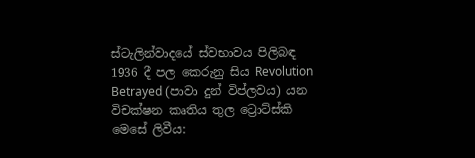ස්ටැලින්වාදයේ ස්වභාවය පිලිබඳ 1936 දී පල කෙරුනු සිය Revolution Betrayed (පාවා දුන් විප්ලවය) යන විචක්ෂන කෘතිය තුල ට්‍රොට්ස්කි මෙසේ ලිවීය: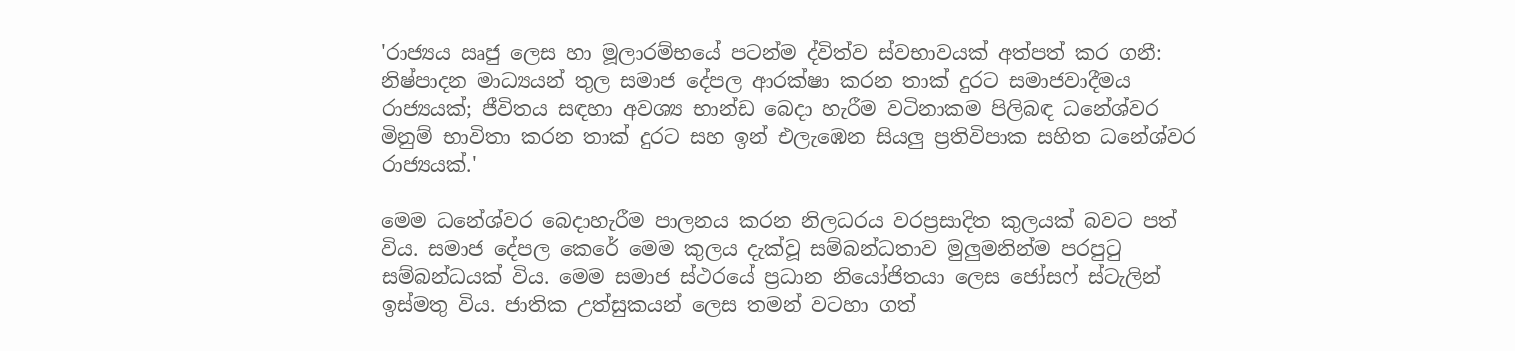'රාජ්‍යය ඍජු ලෙස හා මූලාරම්භයේ පටන්ම ද්විත්ව ස්වභාවයක් අත්පත් කර ගනී: නිෂ්පාදන මාධ්‍යයන් තුල සමාජ දේපල ආරක්ෂා කරන තාක් දුරට සමාජවාදීමය රාජ්‍යයක්; ජීවිතය සඳහා අවශ්‍ය භාන්ඩ බෙදා හැරීම වටිනාකම පිලිබඳ ධනේශ්වර මිනුම් භාවිතා කරන තාක් දුරට සහ ඉන් එලැඹෙන සියලු ප්‍රතිවිපාක සහිත ධනේශ්වර රාජ්‍යයක්.'

මෙම ධනේශ්වර බෙදාහැරීම පාලනය කරන නිලධරය වරප්‍රසාදිත කුලයක් බවට පත් විය. සමාජ දේපල කෙරේ මෙම කුලය දැක්වූ සම්බන්ධතාව මුලුමනින්ම පරපුටු සම්බන්ධයක් විය. මෙම සමාජ ස්ථරයේ ප්‍රධාන නියෝජිතයා ලෙස ජෝසෆ් ස්ටැලින් ඉස්මතු විය. ජාතික උත්සුකයන් ලෙස තමන් වටහා ගත්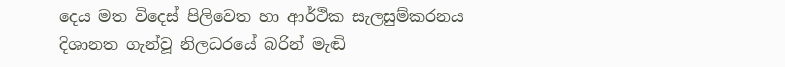දෙය මත විදෙස් පිලිවෙත හා ආර්ථික සැලසුම්කරනය දිශානත ගැන්වූ නිලධරයේ බරින් මැඬි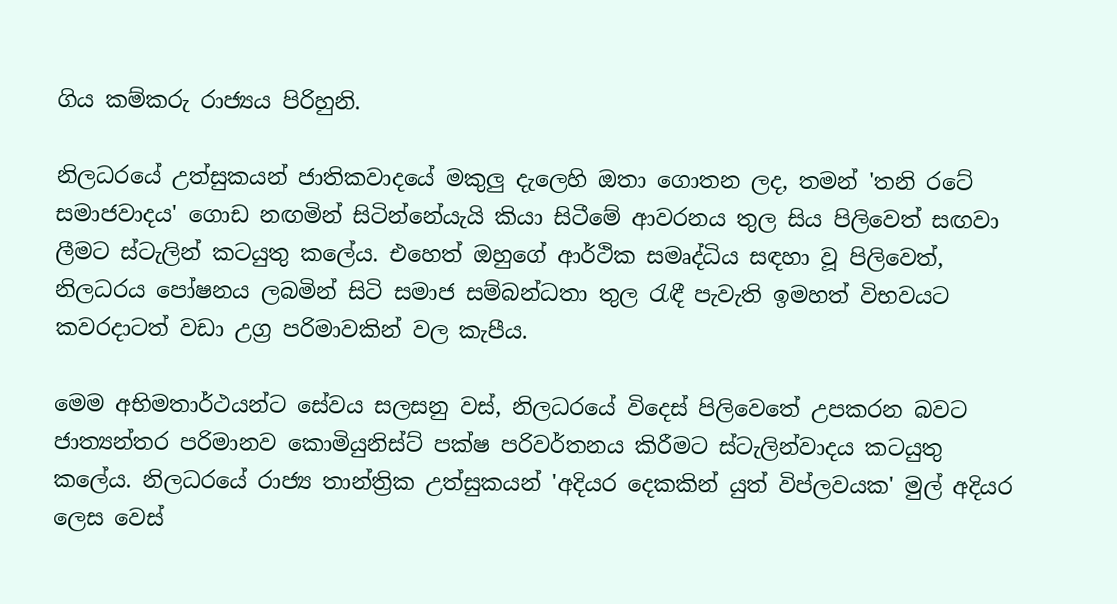ගිය කම්කරු රාජ්‍යය පිරිහුනි.

නිලධරයේ උත්සුකයන් ජාතිකවාදයේ මකුලු දැලෙහි ඔතා ගොතන ලද, තමන් 'තනි රටේ සමාජවාදය' ගොඩ නඟමින් සිටින්නේයැයි කියා සිටීමේ ආවරනය තුල සිය පිලිවෙත් සඟවා ලීමට ස්ටැලින් කටයුතු කලේය. එහෙත් ඔහුගේ ආර්ථික සමෘද්ධිය සඳහා වූ පිලිවෙත්, නිලධරය පෝෂනය ලබමින් සිටි සමාජ සම්බන්ධතා තුල රැඳී පැවැති ඉමහත් විභවයට කවරදාටත් වඩා උග්‍ර පරිමාවකින් වල කැපීය.

මෙම අභිමතාර්ථයන්ට සේවය සලසනු වස්, නිලධරයේ විදෙස් පිලිවෙතේ උපකරන බවට ජාත්‍යන්තර පරිමානව කොමියුනිස්ට් පක්ෂ පරිවර්තනය කිරීමට ස්ටැලින්වාදය කටයුතු කලේය. නිලධරයේ රාජ්‍ය තාන්ත්‍රික උත්සුකයන් 'අදියර දෙකකින් යුත් විප්ලවයක' මුල් අදියර ලෙස වෙස්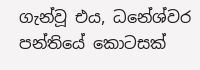ගැන්වූ එය, ධනේශ්වර පන්තියේ කොටසක්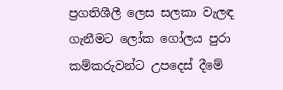ප්‍රගතිශීලී ලෙස සලකා වැලඳ ගැනීමට ලෝක ගෝලය පුරා කම්කරුවන්ට උපදෙස් දීමේ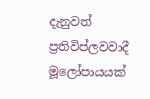දැනුවත් ප්‍රතිවිප්ලවවාදී මූලෝපායයක්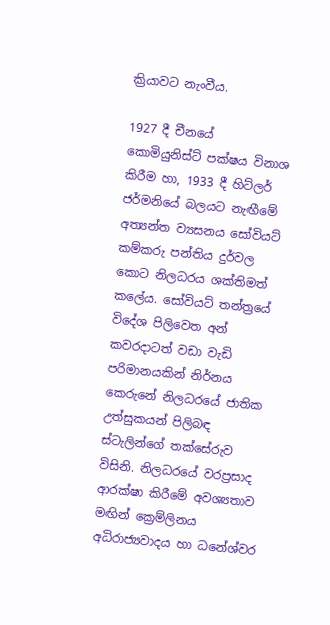ක්‍රියාවට නැංවීය.

1927 දී චීනයේ කොමියුනිස්ට් පක්ෂය විනාශ කිරීම හා, 1933 දී හිට්ලර් ජර්මනියේ බලයට නැඟීමේ අත්‍යන්ත ව්‍යසනය සෝවියට් කම්කරු පන්තිය දුර්වල කොට නිලධරය ශක්තිමත් කලේය. සෝවියට් තන්ත්‍රයේ විදේශ පිලිවෙත අන් කවරදාටත් වඩා වැඩි පරිමානයකින් නිර්නය කෙරුනේ නිලධරයේ ජාතික උත්සුකයන් පිලිබඳ ස්ටැලින්ගේ තක්සේරුව විසිනි. නිලධරයේ වරප්‍රසාද ආරක්ෂා කිරීමේ අවශ්‍යතාව මඟින් ක්‍රෙම්ලිනය අධිරාජ්‍යවාදය හා ධනේශ්වර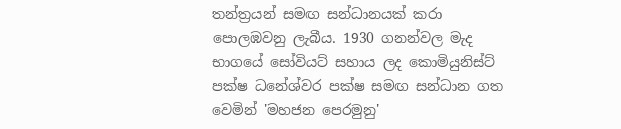තන්ත්‍රයන් සමඟ සන්ධානයක් කරා පොලඹවනු ලැබීය. 1930 ගනන්වල මැද භාගයේ සෝවියට් සහාය ලද කොමියුනිස්ට් පක්ෂ ධනේශ්වර පක්ෂ සමඟ සන්ධාන ගත වෙමින් 'මහජන පෙරමුනු'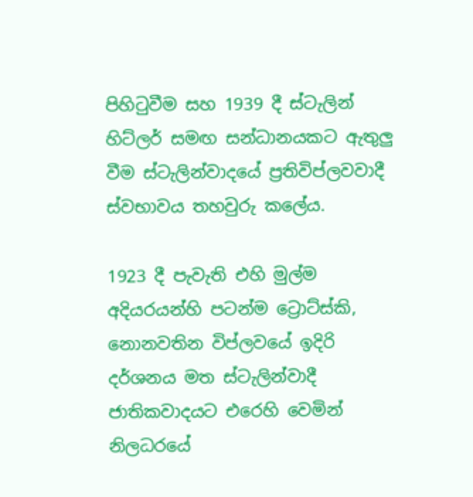පිහිටුවීම සහ 1939 දී ස්ටැලින් හිට්ලර් සමඟ සන්ධානයකට ඇතුලු වීම ස්ටැලින්වාදයේ ප්‍රතිවිප්ලවවාදී ස්වභාවය තහවුරු කලේය.

1923 දී පැවැති එහි මුල්ම අදියරයන්හි පටන්ම ට්‍රොට්ස්කි, නොනවතින විප්ලවයේ ඉදිරි දර්ශනය මත ස්ටැලින්වාදී ජාතිකවාදයට එරෙහි වෙමින් නිලධරයේ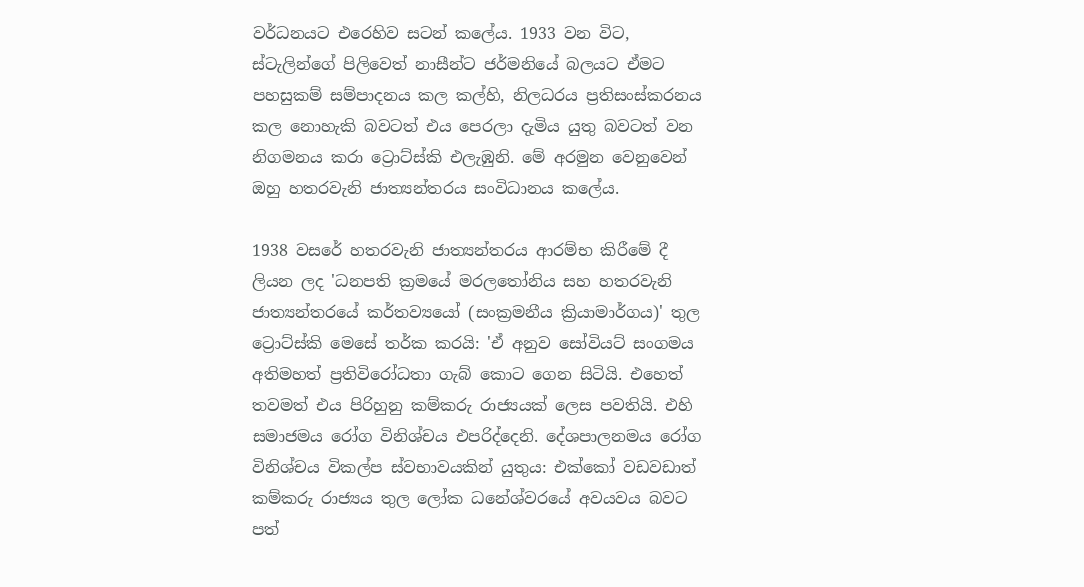වර්ධනයට එරෙහිව සටන් කලේය. 1933 වන විට, ස්ටැලින්ගේ පිලිවෙත් නාසීන්ට ජර්මනියේ බලයට ඒමට පහසුකම් සම්පාදනය කල කල්හි, නිලධරය ප්‍රතිසංස්කරනය කල නොහැකි බවටත් එය පෙරලා දැමිය යුතු බවටත් වන නිගමනය කරා ට්‍රොට්ස්කි එලැඹුනි. මේ අරමුන වෙනුවෙන් ඔහු හතරවැනි ජාත්‍යන්තරය සංවිධානය කලේය.

1938 වසරේ හතරවැනි ජාත්‍යන්තරය ආරම්භ කිරීමේ දී ලියන ලද 'ධනපති ක්‍රමයේ මරලතෝනිය සහ හතරවැනි ජාත්‍යන්තරයේ කර්තව්‍යයෝ (සංක්‍රමනීය ක්‍රියාමාර්ගය)' තුල ට්‍රොට්ස්කි මෙසේ තර්ක කරයි: 'ඒ අනුව සෝවියට් සංගමය අතිමහත් ප්‍රතිවිරෝධතා ගැබ් කොට ගෙන සිටියි. එහෙත් තවමත් එය පිරිහුනු කම්කරු රාජ්‍යයක් ලෙස පවතියි. එහි සමාජමය රෝග විනිශ්චය එපරිද්දෙනි. දේශපාලනමය රෝග විනිශ්චය විකල්ප ස්වභාවයකින් යුතුය: එක්කෝ වඩවඩාත් කම්කරු රාජ්‍යය තුල ලෝක ධනේශ්වරයේ අවයවය බවට පත්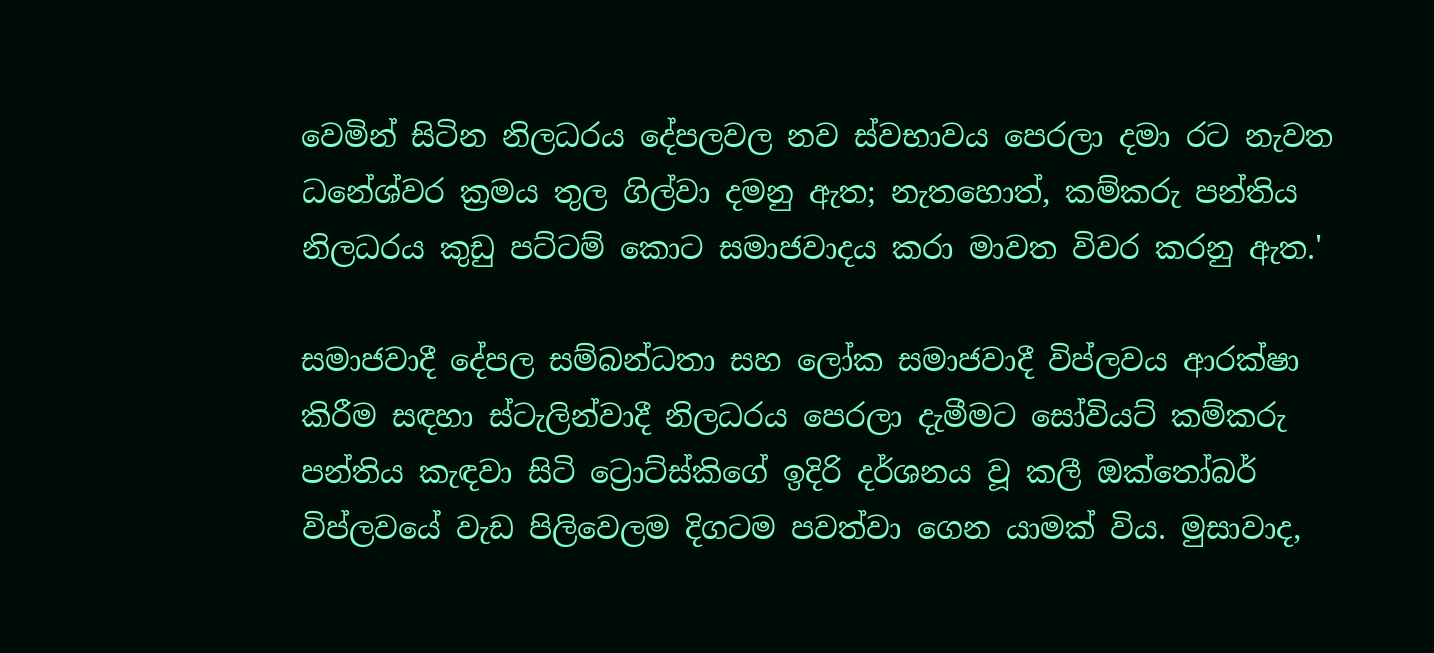වෙමින් සිටින නිලධරය දේපලවල නව ස්වභාවය පෙරලා දමා රට නැවත ධනේශ්වර ක්‍රමය තුල ගිල්වා දමනු ඇත; නැතහොත්, කම්කරු පන්තිය නිලධරය කුඩු පට්ටම් කොට සමාජවාදය කරා මාවත විවර කරනු ඇත.'

සමාජවාදී දේපල සම්බන්ධතා සහ ලෝක සමාජවාදී විප්ලවය ආරක්ෂා කිරීම සඳහා ස්ටැලින්වාදී නිලධරය පෙරලා දැමීමට සෝවියට් කම්කරු පන්තිය කැඳවා සිටි ට්‍රොට්ස්කිගේ ඉදිරි දර්ශනය වූ කලී ඔක්තෝබර් විප්ලවයේ වැඩ පිලිවෙලම දිගටම පවත්වා ගෙන යාමක් විය. මුසාවාද,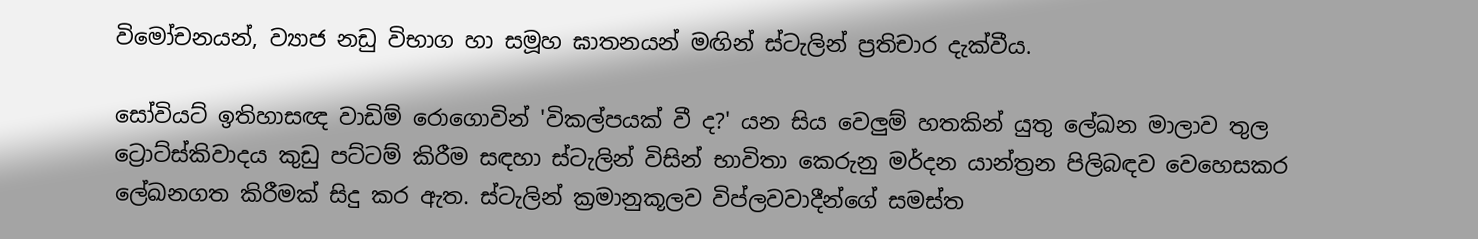විමෝචනයන්, ව්‍යාජ නඩු විභාග හා සමූහ ඝාතනයන් මඟින් ස්ටැලින් ප්‍රතිචාර දැක්වීය.

සෝවියට් ඉතිහාසඥ වාඩිම් රොගොවින් 'විකල්පයක් වී ද?' යන සිය වෙලුම් හතකින් යුතු ලේඛන මාලාව තුල ට්‍රොට්ස්කිවාදය කුඩු පට්ටම් කිරීම සඳහා ස්ටැලින් විසින් භාවිතා කෙරුනු මර්දන යාන්ත්‍රන පිලිබඳව වෙහෙසකර ලේඛනගත කිරීමක් සිදු කර ඇත. ස්ටැලින් ක්‍රමානුකූලව විප්ලවවාදීන්ගේ සමස්ත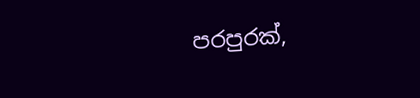පරපුරක්,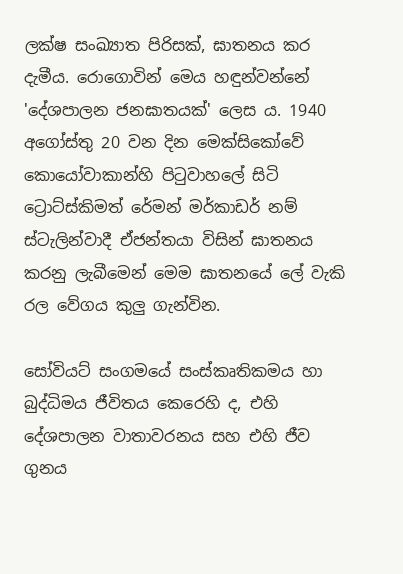ලක්ෂ සංඛ්‍යාත පිරිසක්, ඝාතනය කර දැමීය. රොගොවින් මෙය හඳුන්වන්නේ 'දේශපාලන ජනඝාතයක්' ලෙස ය. 1940 අගෝස්තු 20 වන දින මෙක්සිකෝවේ කොයෝවාකාන්හි පිටුවාහලේ සිටි ට්‍රොට්ස්කිමත් රේමන් මර්කාඩර් නම් ස්ටැලින්වාදී ඒජන්තයා විසින් ඝාතනය කරනු ලැබීමෙන් මෙම ඝාතනයේ ලේ වැකි රල වේගය කුලු ගැන්වින.

සෝවියට් සංගමයේ සංස්කෘතිකමය හා බුද්ධිමය ජීවිතය කෙරෙහි ද, එහි දේශපාලන වාතාවරනය සහ එහි ජීව ගුනය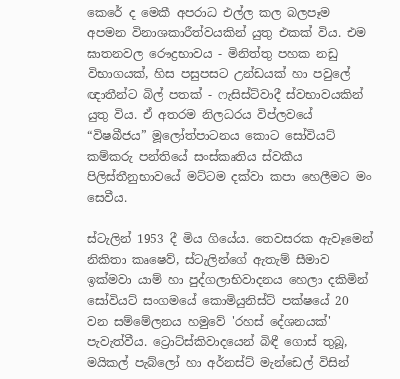කෙරේ ද මෙකී අපරාධ එල්ල කල බලපෑම අපමන විනාශකාරීත්වයකින් යුතු එකක් විය. එම ඝාතනවල රෞද්‍රභාවය - මිනිත්තු පහක නඩු විභාගයක්, හිස පසුපසට උන්ඩයක් හා පවුලේ ඥාතීන්ට බිල් පතක් - ෆැසිස්ට්වාදී ස්වභාවයකින් යුතු විය. ඒ අතරම නිලධරය විප්ලවයේ “විෂබීජය” මූලෝත්පාටනය කොට සෝවියට් කම්කරු පන්තියේ සංස්කෘතිය ස්වකීය පිලිස්තීනුභාවයේ මට්ටම දක්වා කපා හෙලීමට මං සෙවීය.

ස්ටැලින් 1953 දී මිය ගියේය. තෙවසරක ඇවෑමෙන් නිකිතා කෘෂෙව්, ස්ටැලින්ගේ ඇතැම් සීමාව ඉක්මවා යාම් හා පුද්ගලාභිවාදනය හෙලා දකිමින් සෝවියට් සංගමයේ කොමියුනිස්ට් පක්ෂයේ 20 වන සම්මේලනය හමුවේ 'රහස් දේශනයක්' පැවැත්වීය. ට්‍රොට්ස්කිවාදයෙන් බිඳී ගොස් තුබූ, මයිකල් පැබ්ලෝ හා අර්නස්ට් මැන්ඩෙල් විසින්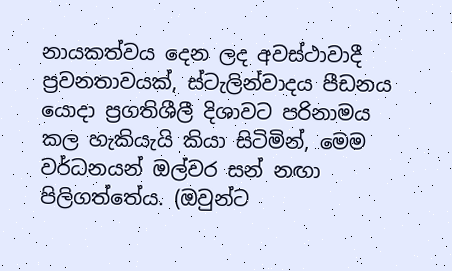නායකත්වය දෙන ලද අවස්ථාවාදී ප්‍රවනතාවයක්, ස්ටැලින්වාදය පීඩනය යොදා ප්‍රගතිශීලී දිශාවට පරිනාමය කල හැකියැයි කියා සිටිමින්, මෙම වර්ධනයන් ඔල්වර සන් නඟා පිලිගත්තේය. (ඔවුන්ට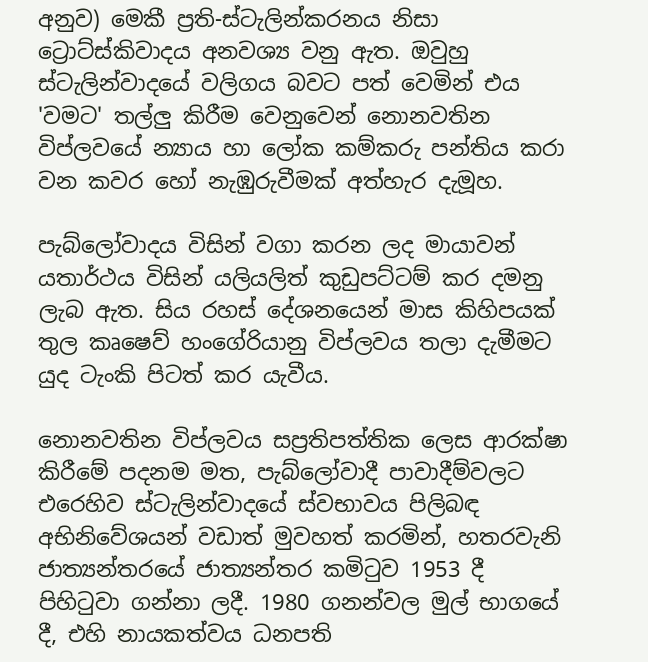අනුව) මෙකී ප්‍රති-ස්ටැලින්කරනය නිසා ට්‍රොට්ස්කිවාදය අනවශ්‍ය වනු ඇත. ඔවුහු ස්ටැලින්වාදයේ වලිගය බවට පත් වෙමින් එය 'වමට' තල්ලු කිරීම වෙනුවෙන් නොනවතින විප්ලවයේ න්‍යාය හා ලෝක කම්කරු පන්තිය කරා වන කවර හෝ නැඹුරුවීමක් අත්හැර දැමූහ.

පැබ්ලෝවාදය විසින් වගා කරන ලද මායාවන් යතාර්ථය විසින් යලියලිත් කුඩුපට්ටම් කර දමනු ලැබ ඇත. සිය රහස් දේශනයෙන් මාස කිහිපයක් තුල කෘෂෙව් හංගේරියානු විප්ලවය තලා දැමීමට යුද ටැංකි පිටත් කර යැවීය.

නොනවතින විප්ලවය සප්‍රතිපත්තික ලෙස ආරක්ෂා කිරීමේ පදනම මත, පැබ්ලෝවාදී පාවාදීම්වලට එරෙහිව ස්ටැලින්වාදයේ ස්වභාවය පිලිබඳ අභිනිවේශයන් වඩාත් මුවහත් කරමින්, හතරවැනි ජාත්‍යන්තරයේ ජාත්‍යන්තර කමිටුව 1953 දී පිහිටුවා ගන්නා ලදී. 1980 ගනන්වල මුල් භාගයේ දී, එහි නායකත්වය ධනපති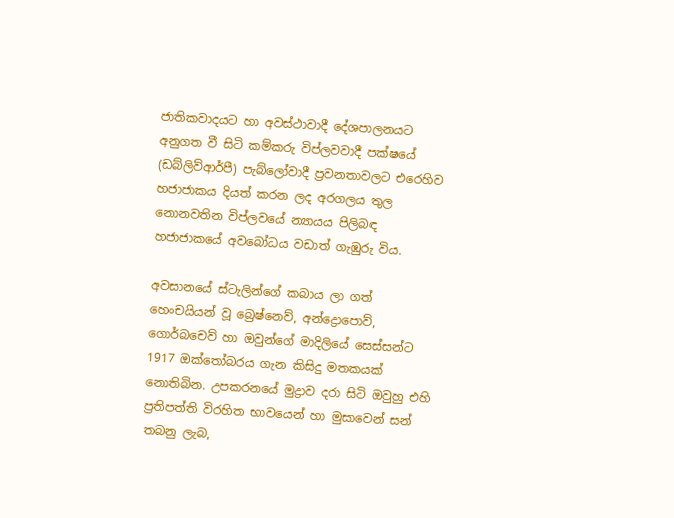ජාතිකවාදයට හා අවස්ථාවාදී දේශපාලනයට අනුගත වී සිටි කම්කරු විප්ලවවාදී පක්ෂයේ (ඩබ්ලිව්ආර්පී) පැබ්ලෝවාදී ප්‍රවනතාවලට එරෙහිව හජාජාකය දියත් කරන ලද අරගලය තුල නොනවතින විප්ලවයේ න්‍යායය පිලිබඳ හජාජාකයේ අවබෝධය වඩාත් ගැඹුරු විය.

අවසානයේ ස්ටැලින්ගේ කබාය ලා ගත් හෙංචයියන් වූ බ්‍රෙෂ්නෙව්, අන්ද්‍රොපොව්, ගොර්බචෙව් හා ඔවුන්ගේ මාදිලියේ සෙස්සන්ට 1917 ඔක්තෝබරය ගැන කිසිදු මතකයක් නොතිබින. උපකරනයේ මුද්‍රාව දරා සිටි ඔවුහු එහි ප්‍රතිපත්ති විරහිත භාවයෙන් හා මුසාවෙන් සන් තබනු ලැබ,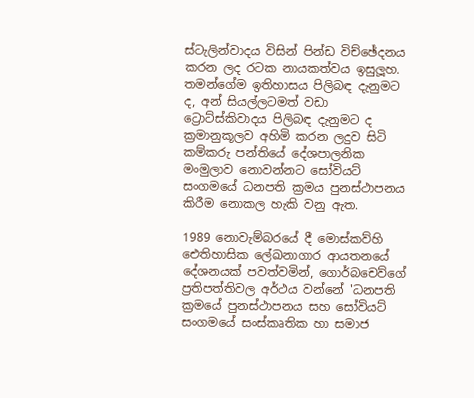ස්ටැලින්වාදය විසින් පින්ඩ විච්ඡේදනය කරන ලද රටක නායකත්වය ඉසුලූහ. තමන්ගේම ඉතිහාසය පිලිබඳ දැනුමට ද, අන් සියල්ලටමත් වඩා ට්‍රොට්ස්කිවාදය පිලිබඳ දැනුමට ද ක්‍රමානුකූලව අහිමි කරන ලදුව සිටි කම්කරු පන්තියේ දේශපාලනික මංමුලාව නොවන්නට සෝවියට් සංගමයේ ධනපති ක්‍රමය පුනස්ථාපනය කිරීම නොකල හැකි වනු ඇත.

1989 නොවැම්බරයේ දී මොස්කව්හි ඓතිහාසික ලේඛනාගාර ආයතනයේ දේශනයක් පවත්වමින්, ගොර්බචෙව්ගේ ප්‍රතිපත්තිවල අර්ථය වන්නේ 'ධනපති ක්‍රමයේ පුනස්ථාපනය සහ සෝවියට් සංගමයේ සංස්කෘතික හා සමාජ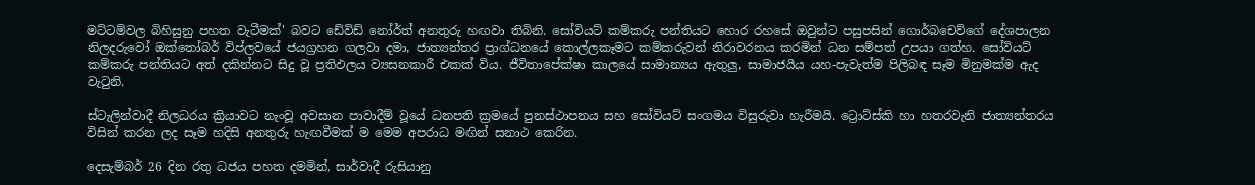මට්ටම්වල බිහිසුනු පහත වැටීමක්' බවට ඩේවිඩ් නෝර්ත් අනතුරු හඟවා තිබිනි. සෝවියට් කම්කරු පන්තියට හොර රහසේ ඔවුන්ට පසුපසින් ගොර්බචෙව්ගේ දේශපාලන නිලදරුවෝ ඔක්තෝබර් විප්ලවයේ ජයග්‍රහන ගලවා දමා, ජාත්‍යන්තර ප්‍රාග්ධනයේ කොල්ලකෑමට කම්කරුවන් නිරාවරනය කරමින් ධන සම්පත් උපයා ගත්හ. සෝවියට් කම්කරු පන්තියට අත් දකින්නට සිදු වූ ප්‍රතිඵලය ව්‍යසනකාරී එකක් විය. ජීවිතාපේක්ෂා කාලයේ සාමාන්‍යය ඇතුලු, සාමාජයීය යහ-පැවැත්ම පිලිබඳ සෑම මිනුමක්ම ඇද වැටුනි.

ස්ටැලින්වාදී නිලධරය ක්‍රියාවට නැංවූ අවසාන පාවාදීම් වූයේ ධනපති ක්‍රමයේ පුනස්ථාපනය සහ සෝවියට් සංගමය විසුරුවා හැරීමයි. ට්‍රොට්ස්කි හා හතරවැනි ජාත්‍යන්තරය විසින් කරන ලද සෑම හදිසි අනතුරු හැඟවීමක් ම මෙම අපරාධ මඟින් සනාථ කෙරින.

දෙසැම්බර් 26 දින රතු ධජය පහත දමමින්, සාර්වාදී රුසියානු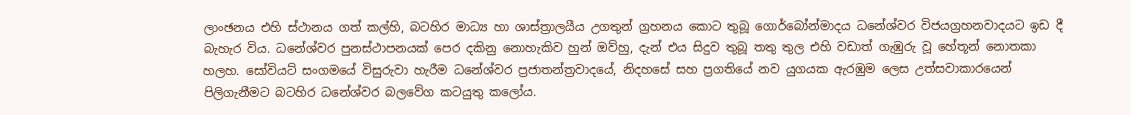ලාංඡනය එහි ස්ථානය ගත් කල්හි, බටහිර මාධ්‍ය හා ශාස්ත්‍රාලයීය උගතුන් ග්‍රහනය කොට තුබූ ගොර්බෝන්මාදය ධනේශ්වර විජයග්‍රහනවාදයට ඉඩ දී බැහැර විය. ධනේශ්වර පුනස්ථාපනයක් පෙර දකිනු නොහැකිව හුන් ඔව්හු, දැන් එය සිදුව තුබූ තතු තුල එහි වඩාත් ගැඹුරු වූ හේතූන් නොතකා හලහ. සෝවියට් සංගමයේ විසුරුවා හැරීම ධනේශ්වර ප්‍රජාතන්ත්‍රවාදයේ, නිදහසේ සහ ප්‍රගතියේ නව යුගයක ඇරඹුම ලෙස උත්සවාකාරයෙන් පිලිගැනීමට බටහිර ධනේශ්වර බලවේග කටයුතු කලෝය.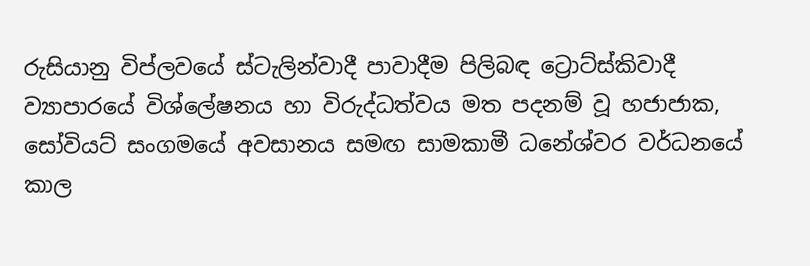රුසියානු විප්ලවයේ ස්ටැලින්වාදී පාවාදීම පිලිබඳ ට්‍රොට්ස්කිවාදී ව්‍යාපාරයේ විශ්ලේෂනය හා විරුද්ධත්වය මත පදනම් වූ හජාජාක, සෝවියට් සංගමයේ අවසානය සමඟ සාමකාමී ධනේශ්වර වර්ධනයේ කාල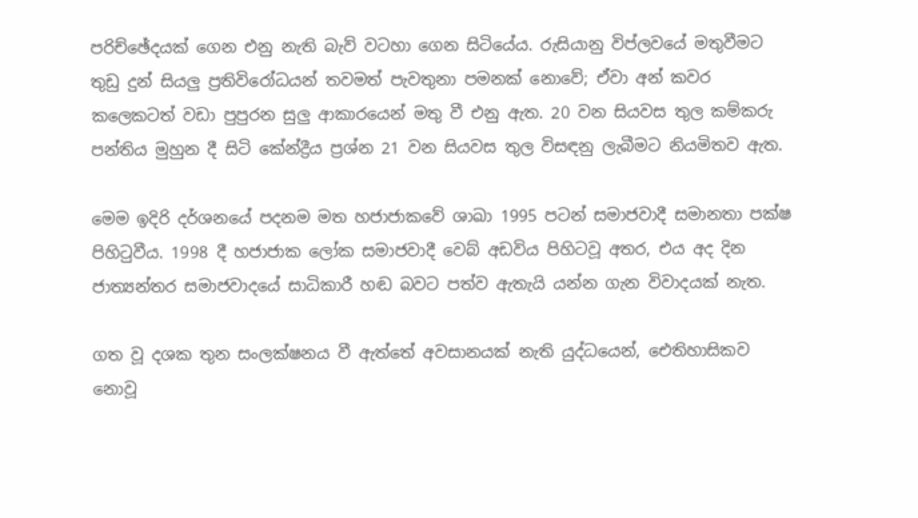පරිච්ඡේදයක් ගෙන එනු නැති බැව් වටහා ගෙන සිටියේය. රුසියානු විප්ලවයේ මතුවීමට තුඩු දුන් සියලු ප්‍රතිවිරෝධයන් තවමත් පැවතුනා පමනක් නොවේ; ඒවා අන් කවර කලෙකටත් වඩා පුපුරන සුලු ආකාරයෙන් මතු වී එනු ඇත. 20 වන සියවස තුල කම්කරු පන්තිය මුහුන දී සිටි කේන්ද්‍රීය ප්‍රශ්න 21 වන සියවස තුල විසඳනු ලැබීමට නියමිතව ඇත.

මෙම ඉදිරි දර්ශනයේ පදනම මත හජාජාකවේ ශාඛා 1995 පටන් සමාජවාදී සමානතා පක්ෂ පිහිටුවීය. 1998 දී හජාජාක ලෝක සමාජවාදී වෙබ් අඩවිය පිහිටවූ අතර, එය අද දින ජාත්‍යන්තර සමාජවාදයේ සාධිකාරී හඬ බවට පත්ව ඇතැයි යන්න ගැන විවාදයක් නැත.

ගත වූ දශක තුන සංලක්ෂනය වී ඇත්තේ අවසානයක් නැති යුද්ධයෙන්, ඓතිහාසිකව නොවූ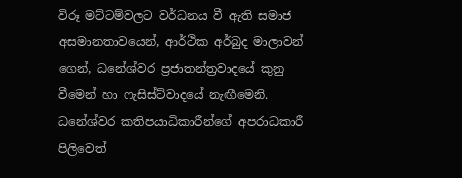විරූ මට්ටම්වලට වර්ධනය වී ඇති සමාජ අසමානතාවයෙන්, ආර්ථික අර්බුද මාලාවන් ගෙන්, ධනේශ්වර ප්‍රජාතන්ත්‍රවාදයේ කුනු වීමෙන් හා ෆැසිස්ට්වාදයේ නැඟීමෙනි. ධනේශ්වර කතිපයාධිකාරීන්ගේ අපරාධකාරී පිලිවෙත්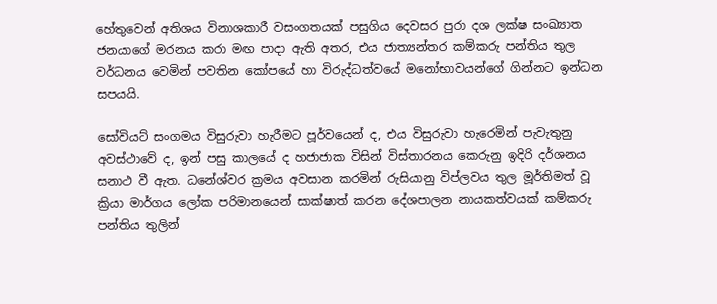හේතුවෙන් අතිශය විනාශකාරී වසංගතයක් පසුගිය දෙවසර පුරා දශ ලක්ෂ සංඛ්‍යාත ජනයාගේ මරනය කරා මඟ පාදා ඇති අතර, එය ජාත්‍යන්තර කම්කරු පන්තිය තුල වර්ධනය වෙමින් පවතින කෝපයේ හා විරුද්ධත්වයේ මනෝභාවයන්ගේ ගින්නට ඉන්ධන සපයයි.

සෝවියට් සංගමය විසුරුවා හැරීමට පූර්වයෙන් ද, එය විසුරුවා හැරෙමින් පැවැතුනු අවස්ථාවේ ද, ඉන් පසු කාලයේ ද හජාජාක විසින් විස්තාරනය කෙරුනු ඉදිරි දර්ශනය සනාථ වී ඇත. ධනේශ්වර ක්‍රමය අවසාන කරමින් රුසියානු විප්ලවය තුල මූර්තිමත් වූ ක්‍රියා මාර්ගය ලෝක පරිමානයෙන් සාක්ෂාත් කරන දේශපාලන නායකත්වයක් කම්කරු පන්තිය තුලින්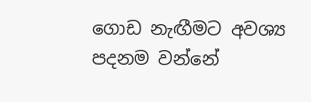ගොඩ නැඟීමට අවශ්‍ය පදනම වන්නේ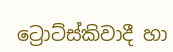ට්‍රොට්ස්කිවාදී හා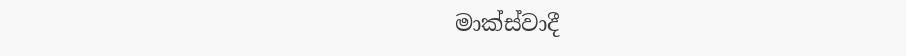මාක්ස්වාදී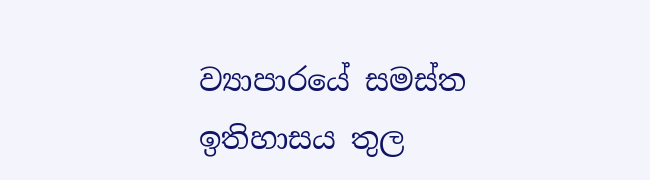ව්‍යාපාරයේ සමස්ත ඉතිහාසය තුල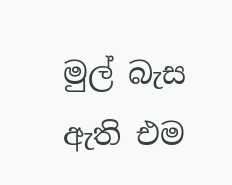මුල් බැස ඇති එම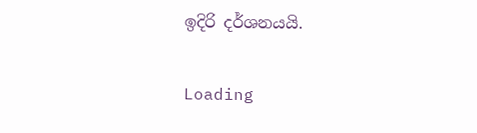ඉදිරි දර්ශනයයි.

Loading